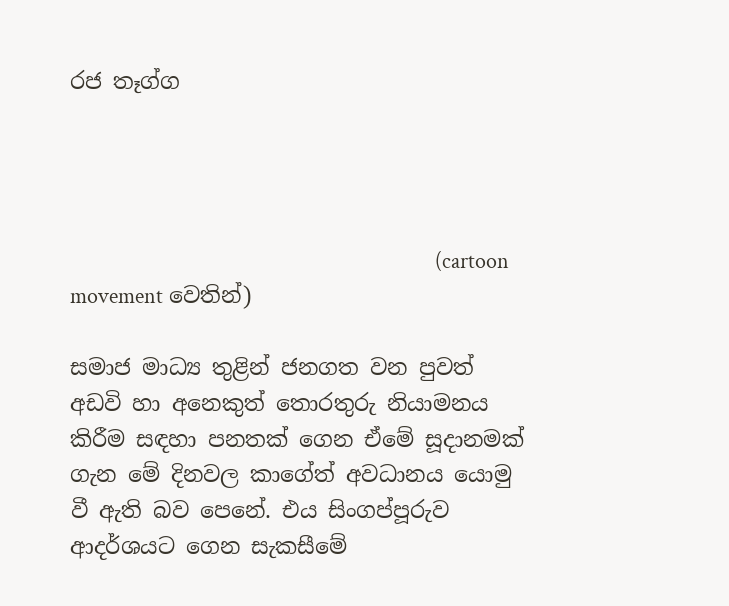රජ තෑග්ග




                                                                         (cartoon movement වෙතින්)

සමාජ මාධ්‍ය තුළින් ජනගත වන පුවත් අඩවි හා අනෙකුත් තොරතුරු නියාමනය කිරීම සඳහා පනතක් ගෙන ඒමේ සූදානමක් ගැන මේ දිනවල කාගේත් අවධානය යොමු වී ඇති බව පෙනේ. එය සිංගප්පූරුව ආදර්ශයට ගෙන සැකසීමේ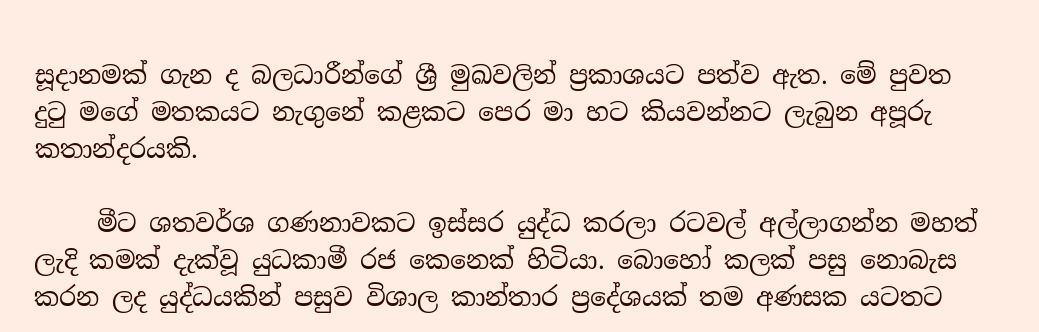සූදානමක් ගැන ද බලධාරීන්ගේ ශ්‍රී මුඛවලින් ප්‍රකාශයට පත්ව ඇත. මේ පුවත දුටු මගේ මතකයට නැගුනේ කළකට පෙර මා හට කියවන්නට ලැබුන අපූරු කතාන්දරයකි.

     මීට ශතවර්ශ ගණනාවකට ඉස්සර යුද්ධ කරලා රටවල් අල්ලාගන්න මහත් ලැදි කමක් දැක්වූ යුධකාමී රජ කෙනෙක් හිටියා. බොහෝ කලක් පසු නොබැස කරන ලද යුද්ධයකින් පසුව විශාල කාන්තාර ප්‍රදේශයක් තම අණසක යටතට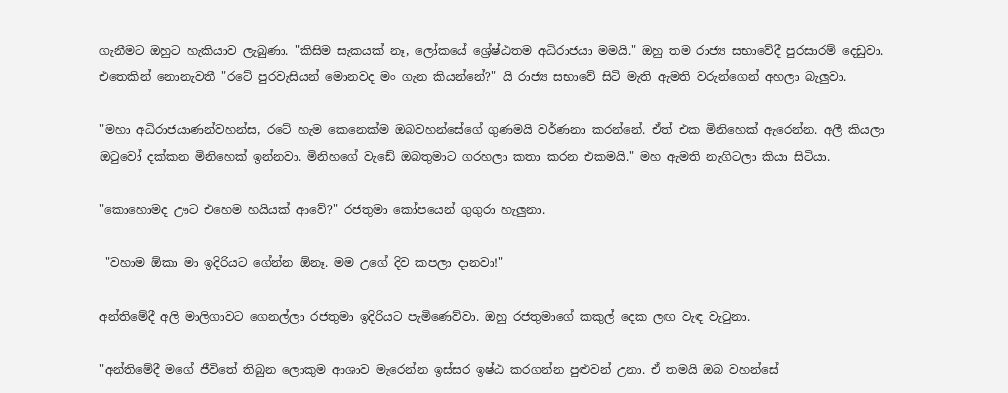ගැනීමට ඔහුට හැකියාව ලැබුණා. "කිසිම සැකයක් නෑ, ලෝකයේ ශ්‍රේෂ්ඨතම අධිරාජයා මමයි." ඔහු තම රාජ්‍ය සභාවේදී පුරසාරම් දෙඩුවා. එතෙකින් නොනැවතී "රටේ පුරවැසියන් මොනවද මං ගැන කියන්නේ?" යි රාජ්‍ය සභාවේ සිටි මැති ඇමති වරුන්ගෙන් අහලා බැලුවා.

"මහා අධිරාජයාණන්වහන්ස, රටේ හැම කෙනෙක්ම ඔබවහන්සේගේ ගුණමයි වර්ණනා කරන්නේ. ඒත් එක මිනිහෙක් ඇරෙන්න. අලී කියලා ඔටුවෝ දක්කන මිනිහෙක් ඉන්නවා. මිනිහගේ වැඩේ ඔබතුමාට ගරහලා කතා කරන එකමයි." මහ ඇමති නැගිටලා කියා සිටියා.

"කොහොමද ඌට එහෙම හයියක් ආවේ?" රජතුමා කෝපයෙන් ගුගුරා හැලුනා.

 "වහාම ඕකා මා ඉදිරියට ගේන්න ඕනෑ. මම උගේ දිව කපලා දානවා!"

අන්තිමේදී අලි මාලිගාවට ගෙනල්ලා රජතුමා ඉදිරියට පැමිණෙව්වා. ඔහු රජතුමාගේ කකුල් දෙක ලඟ වැඳ වැටුනා.

"අන්තිමේදී මගේ ජීවිතේ තිබුන ලොකුම ආශාව මැරෙන්න ඉස්සර ඉෂ්ඨ කරගන්න පුළුවන් උනා. ඒ තමයි ඔබ වහන්සේ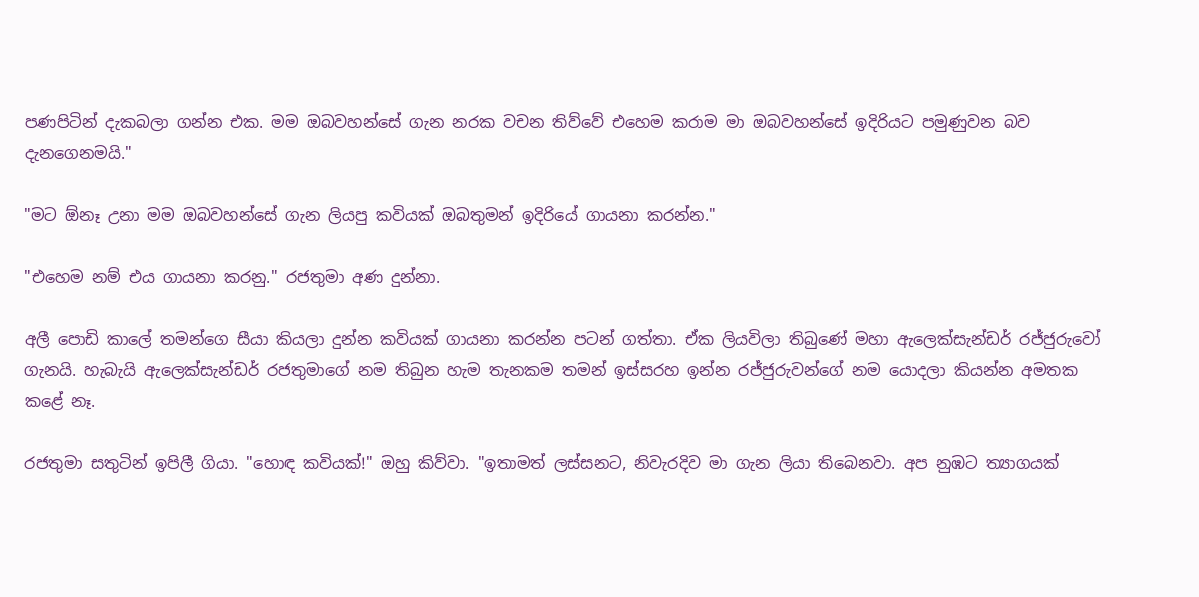පණපිටින් දැකබලා ගන්න එක. මම ඔබවහන්සේ ගැන නරක වචන තිව්වේ එහෙම කරාම මා ඔබවහන්සේ ඉදිරියට පමුණුවන බව දැනගෙනමයි."

"මට ඕනෑ උනා මම ඔබවහන්සේ ගැන ලියපු කවියක් ඔබතුමන් ඉදිරියේ ගායනා කරන්න."

"එහෙම නම් එය ගායනා කරනු." රජතුමා අණ දුන්නා.

අලී පොඩි කාලේ තමන්ගෙ සීයා කියලා දුන්න කවියක් ගායනා කරන්න පටන් ගත්තා. ඒක ලියවිලා තිබුණේ මහා ඇලෙක්සැන්ඩර් රජ්ජුරුවෝ ගැනයි. හැබැයි ඇලෙක්සැන්ඩර් රජතුමාගේ නම තිබුන හැම තැනකම තමන් ඉස්සරහ ඉන්න රජ්ජුරුවන්ගේ නම යොදලා කියන්න අමතක කළේ නෑ.

රජතුමා සතුටින් ඉපිලී ගියා. "හොඳ කවියක්!" ඔහු කිව්වා. "ඉතාමත් ලස්සනට, නිවැරදිව මා ගැන ලියා තිබෙනවා. අප නුඹට ත්‍යාගයක්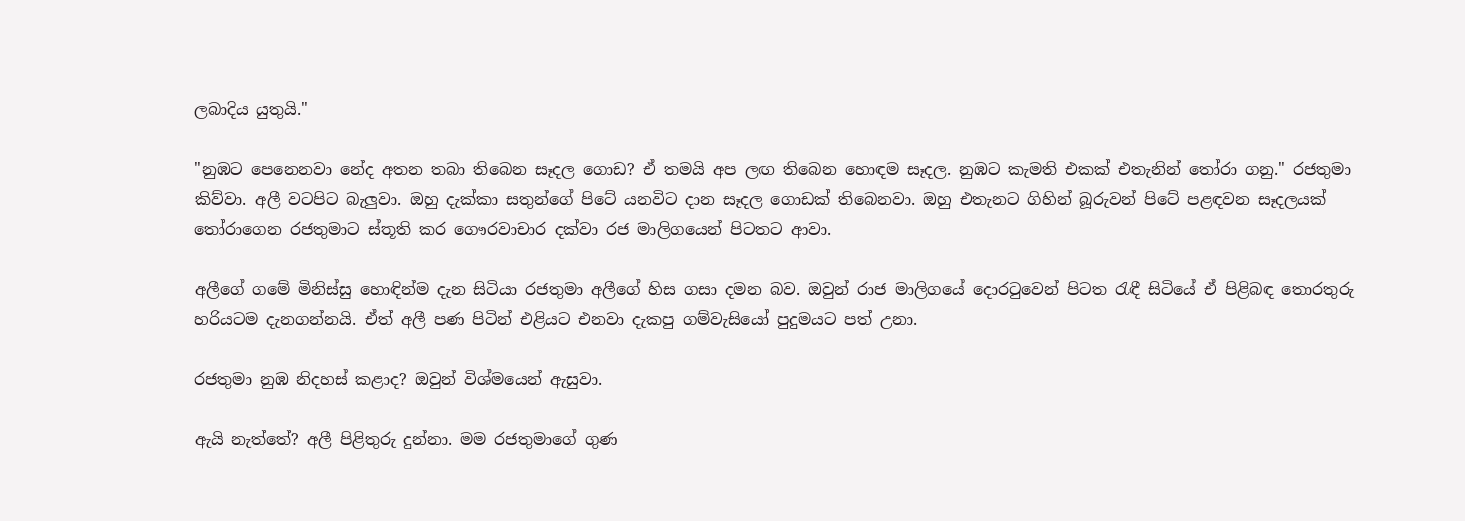ලබාදිය යුතුයි."

"නුඹට පෙනෙනවා නේද අතන තබා තිබෙන සෑදල ගොඩ? ඒ තමයි අප ලඟ තිබෙන හොඳම සෑදල. නුඹට කැමති එකක් එතැනින් තෝරා ගනු." රජතුමා කිව්වා. අලී වටපිට බැලුවා. ඔහු දැක්කා සතුන්ගේ පිටේ යනවිට දාන සෑදල ගොඩක් තිබෙනවා. ඔහු එතැනට ගිහින් බූරුවන් පිටේ පළඳවන සෑදලයක් තෝරාගෙන රජතුමාට ස්තූති කර ගෞරවාචාර දක්වා රජ මාලිගයෙන් පිටතට ආවා.

අලීගේ ගමේ මිනිස්සු හොඳින්ම දැන සිටියා රජතුමා අලීගේ හිස ගසා දමන බව. ඔවුන් රාජ මාලිගයේ දොරටුවෙන් පිටත රැඳී සිටියේ ඒ පිළිබඳ තොරතුරු හරියටම දැනගන්නයි. ඒත් අලී පණ පිටින් එළියට එනවා දැකපු ගම්වැසියෝ පුදුමයට පත් උනා.

රජතුමා නුඹ නිදහස් කළාද? ඔවුන් විශ්මයෙන් ඇසුවා.

ඇයි නැත්තේ? අලී පිළිතුරු දුන්නා. මම රජතුමාගේ ගුණ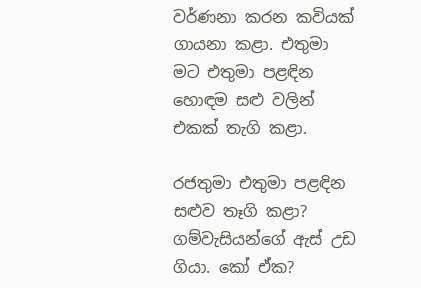වර්ණනා කරන කවියක් ගායනා කළා. එතුමා මට එතුමා පළඳින හොඳම සළු වලින් එකක් තැගි කළා.

රජතුමා එතුමා පළඳින සළුව තෑගි කළා? ගම්වැසියන්ගේ ඇස් උඩ ගියා. කෝ ඒක?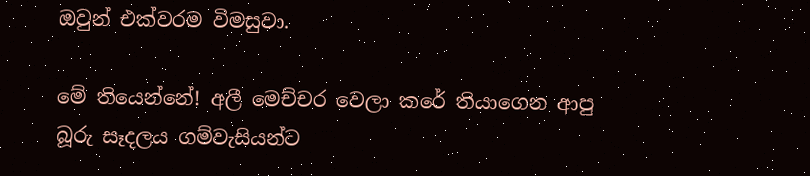ඔවුන් එක්වරම විමසුවා.

මේ තියෙන්නේ! අලී මෙච්චර වෙලා කරේ තියාගෙන ආපු බූරු සෑදලය ගම්වැසියන්ට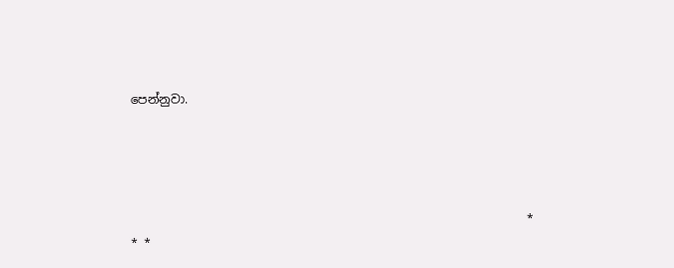පෙන්නුවා.





                                                                  * * *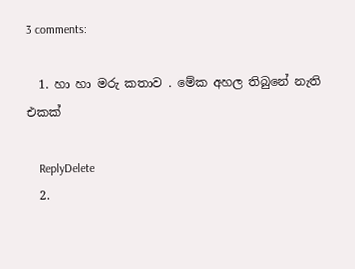3 comments:

  1. හා හා මරු කතාව . මේක අහල තිබුනේ නැති එකක්

    ReplyDelete
  2.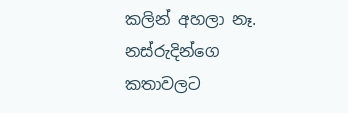කලින් අහලා නෑ. නස්රුදින්ගෙ කතාවලට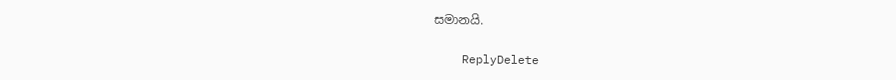සමානයි.

    ReplyDelete